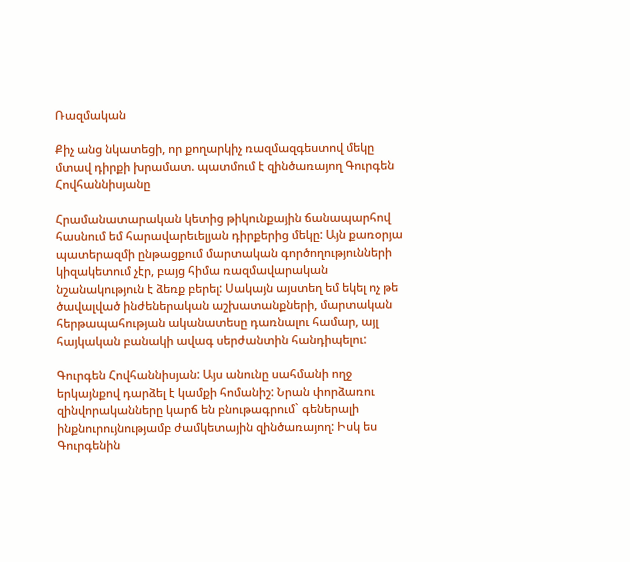Ռազմական

Քիչ անց նկատեցի, որ քողարկիչ ռազմազգեստով մեկը մտավ դիրքի խրամատ. պատմում է զինծառայող Գուրգեն Հովհաննիսյանը

Հրամանատարական կետից թիկունքային ճանապարհով հասնում եմ հարավարեւելյան դիրքերից մեկը: Այն քառօրյա պատերազմի ընթացքում մարտական գործողությունների կիզակետում չէր, բայց հիմա ռազմավարական նշանակություն է ձեռք բերել: Սակայն այստեղ եմ եկել ոչ թե ծավալված ինժեներական աշխատանքների, մարտական հերթապահության ականատեսը դառնալու համար, այլ հայկական բանակի ավագ սերժանտին հանդիպելու:

Գուրգեն Հովհաննիսյան: Այս անունը սահմանի ողջ երկայնքով դարձել է կամքի հոմանիշ: Նրան փորձառու զինվորականները կարճ են բնութագրում` գեներալի ինքնուրույնությամբ ժամկետային զինծառայող: Իսկ ես Գուրգենին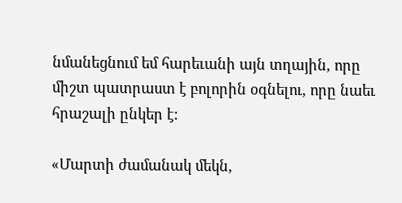նմանեցնում եմ հարեւանի այն տղային, որը միշտ պատրաստ է բոլորին օգնելու, որը նաեւ հրաշալի ընկեր է:

«Մարտի ժամանակ մեկն,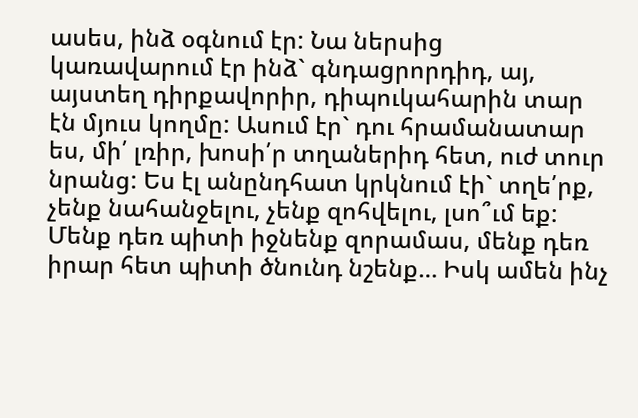ասես, ինձ օգնում էր: Նա ներսից կառավարում էր ինձ` գնդացրորդիդ, այ, այստեղ դիրքավորիր, դիպուկահարին տար էն մյուս կողմը: Ասում էր` դու հրամանատար ես, մի՛ լռիր, խոսի՛ր տղաներիդ հետ, ուժ տուր նրանց: Ես էլ անընդհատ կրկնում էի` տղե՛րք, չենք նահանջելու, չենք զոհվելու, լսո՞ւմ եք: Մենք դեռ պիտի իջնենք զորամաս, մենք դեռ իրար հետ պիտի ծնունդ նշենք… Իսկ ամեն ինչ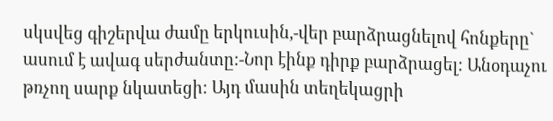սկսվեց գիշերվա ժամը երկուսին,-վեր բարձրացնելով հոնքերը` ասում է ավագ սերժանտը:-Նոր էինք դիրք բարձրացել: Անօդաչու թռչող սարք նկատեցի: Այդ մասին տեղեկացրի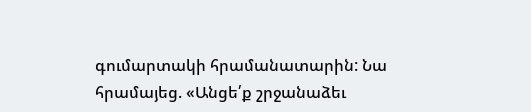գումարտակի հրամանատարին: Նա հրամայեց. «Անցե՛ք շրջանաձեւ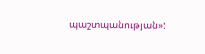պաշտպանության»: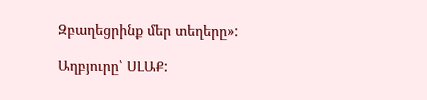Զբաղեցրինք մեր տեղերը»:

Աղբյուրը՝ ՍԼԱՔ: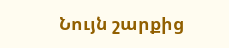Նույն շարքից